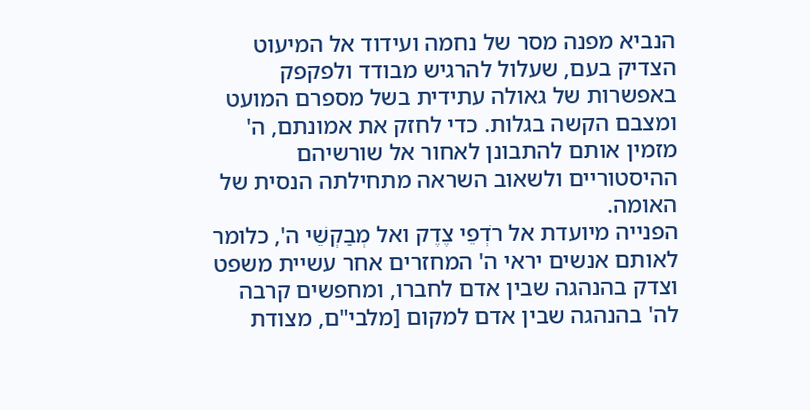הנביא מפנה מסר של נחמה ועידוד אל המיעוט הצדיק בעם, שעלול להרגיש מבודד ולפקפק באפשרות של גאולה עתידית בשל מספרם המועט ומצבם הקשה בגלות. כדי לחזק את אמונתם, ה' מזמין אותם להתבונן לאחור אל שורשיהם ההיסטוריים ולשאוב השראה מתחילתה הנסית של האומה.
הפנייה מיועדת אל רֹדְפֵי צֶדֶק ואל מְבַקְשֵׁי ה', כלומר לאותם אנשים יראי ה' המחזרים אחר עשיית משפט וצדק בהנהגה שבין אדם לחברו, ומחפשים קרבה לה' בהנהגה שבין אדם למקום [מלבי"ם, מצודת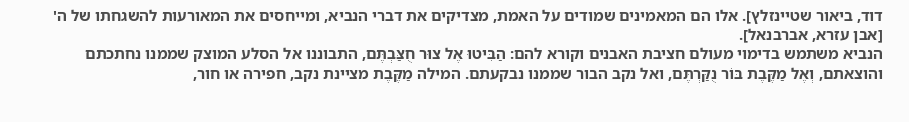דוד, ביאור שטיינזלץ]. אלו הם המאמינים שמודים על האמת, מצדיקים את דברי הנביא, ומייחסים את המאורעות להשגחתו של ה' [אבן עזרא, אברבנאל].
הנביא משתמש בדימוי מעולם חציבת האבנים וקורא להם: הַבִּיטוּ אֶל צוּר חֻצַּבְתֶּם, התבוננו אל הסלע המוצק שממנו נחתכתם והוצאתם, וְאֶל מַקֶּבֶת בּוֹר נֻקַּרְתֶּם, ואל נקב הבור שממנו נבקעתם. המילה מַקֶּבֶת מציינת נקב, חפירה או חור,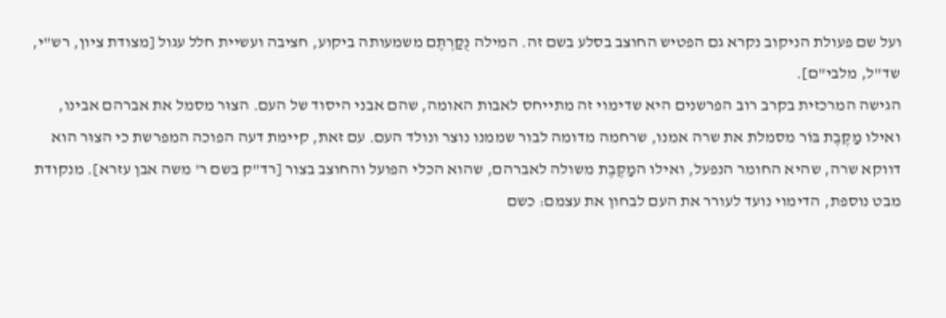ועל שם פעולת הניקוב נקרא גם הפטיש החוצב בסלע בשם זה. המילה נֻקַּרְתֶּם משמעותה ביקוע, חציבה ועשיית חלל עגול [מצודת ציון, רש"י, שד"ל, מלבי"ם].
הגישה המרכזית בקרב רוב הפרשנים היא שדימוי זה מתייחס לאבות האומה, שהם אבני היסוד של העם. הצוּר מסמל את אברהם אבינו, ואילו מַקֶּבֶת בּוֹר מסמלת את שרה אמנו, שרחמה מדומה לבור שממנו נוצר ונולד העם. עם זאת, קיימת דעה הפוכה המפרשת כי הצוּר הוא דווקא שרה, שהיא החומר הנפעל, ואילו המַקֶּבֶת משולה לאברהם, שהוא הכלי הפועל והחוצב בצור [רד"ק בשם ר' משה אבן עזרא]. מנקודת מבט נוספת, הדימוי נועד לעורר את העם לבחון את עצמם: כשם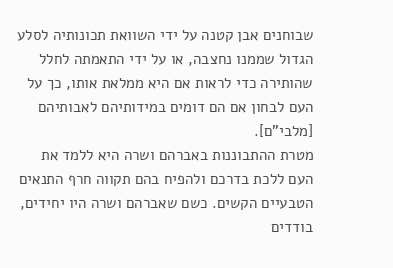שבוחנים אבן קטנה על ידי השוואת תכונותיה לסלע הגדול שממנו נחצבה, או על ידי התאמתה לחלל שהותירה כדי לראות אם היא ממלאת אותו, כך על העם לבחון אם הם דומים במידותיהם לאבותיהם [מלבי"ם].
מטרת ההתבוננות באברהם ושרה היא ללמד את העם ללכת בדרכם ולהפיח בהם תקווה חרף התנאים הטבעיים הקשים. כשם שאברהם ושרה היו יחידים, בודדים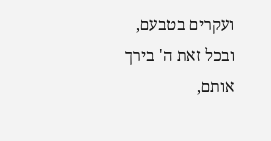ועקרים בטבעם, ובכל זאת ה' בירך אותם,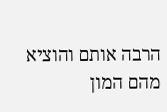הרבה אותם והוציא מהם המון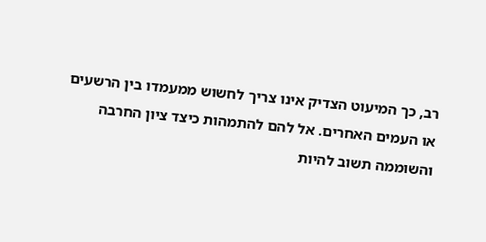רב, כך המיעוט הצדיק אינו צריך לחשוש ממעמדו בין הרשעים או העמים האחרים. אל להם להתמהות כיצד ציון החרבה והשוממה תשוב להיות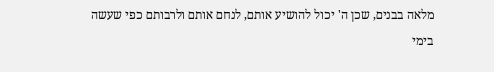מלאה בבנים, שכן ה' יכול להושיע אותם, לנחם אותם ולרבותם כפי שעשה בימי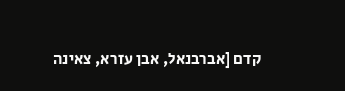קדם [אברבנאל, אבן עזרא, צאינה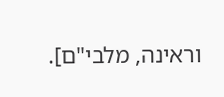וראינה, מלבי"ם].